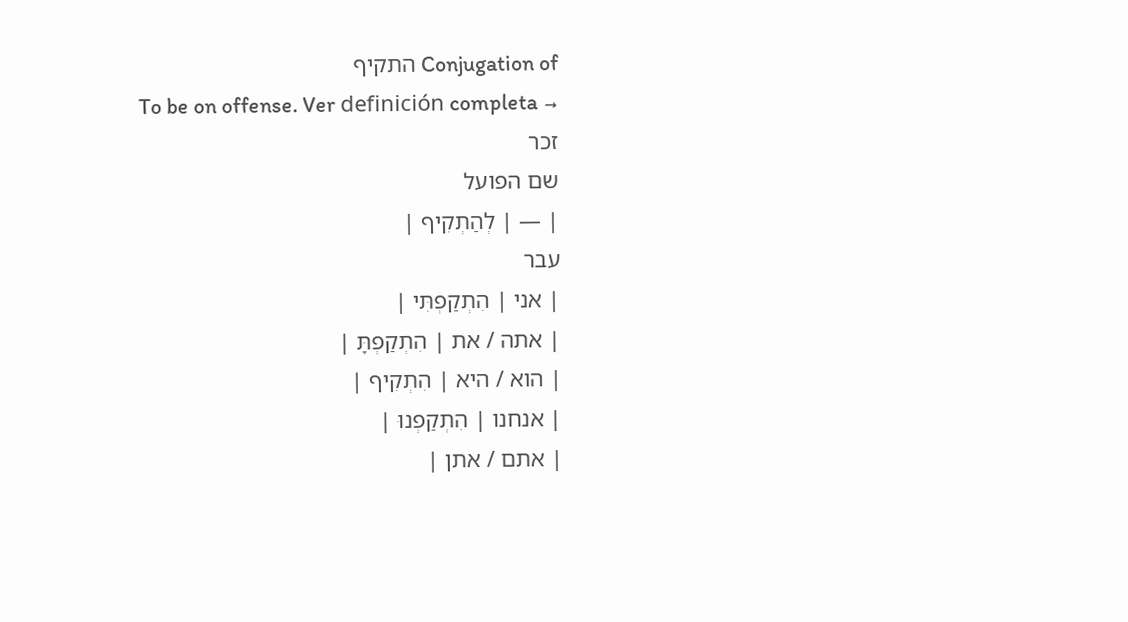Conjugation of התקיף
To be on offense. Ver definición completa →
זכר
שם הפועל
| — | לְהַתְקִיף |
עבר
| אני | הִתְקַפְתִּי |
| אתה / את | הִתְקַפְתָּ |
| הוא / היא | הִתְקִיף |
| אנחנו | הִתְקַפְנוּ |
| אתם / אתן |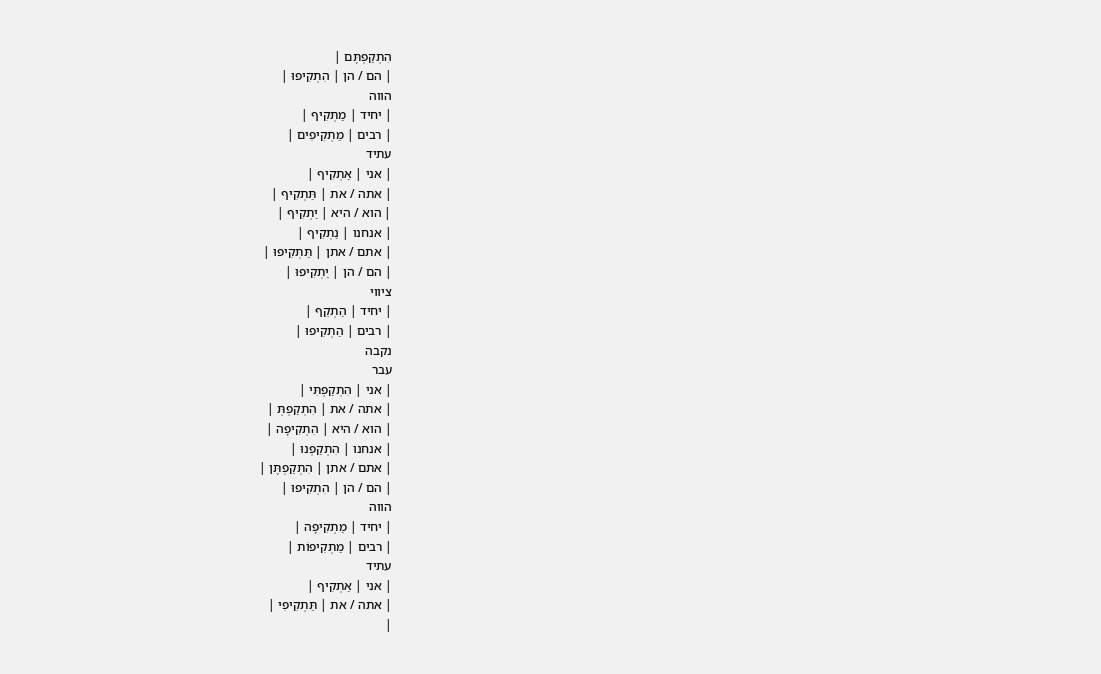הִתְקַפְתֶּם |
| הם / הן | הִתְקִיפוּ |
הווה
| יחיד | מַתְקִיף |
| רבים | מַתְקִיפִים |
עתיד
| אני | אַתְקִיף |
| אתה / את | תַּתְקִיף |
| הוא / היא | יַתְקִיף |
| אנחנו | נַתְקִיף |
| אתם / אתן | תַּתְקִיפוּ |
| הם / הן | יַתְקִיפוּ |
ציווי
| יחיד | הַתְקֵף |
| רבים | הַתְקִיפוּ |
נקבה
עבר
| אני | הִתְקַפְתִּי |
| אתה / את | הִתְקַפְתְּ |
| הוא / היא | הִתְקִיפָה |
| אנחנו | הִתְקַפְנוּ |
| אתם / אתן | הִתְקַפְתֶּן |
| הם / הן | הִתְקִיפוּ |
הווה
| יחיד | מַתְקִיפָה |
| רבים | מַתְקִיפוֹת |
עתיד
| אני | אַתְקִיף |
| אתה / את | תַּתְקִיפִי |
|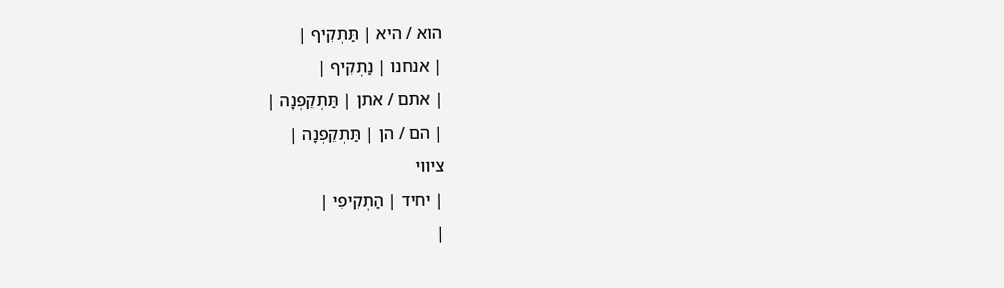הוא / היא | תַּתְקִיף |
| אנחנו | נַתְקִיף |
| אתם / אתן | תַּתְקֵפְנָה |
| הם / הן | תַּתְקֵפְנָה |
ציווי
| יחיד | הַתְקִיפִי |
|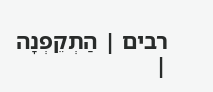רבים | הַתְקֵפְנָה |